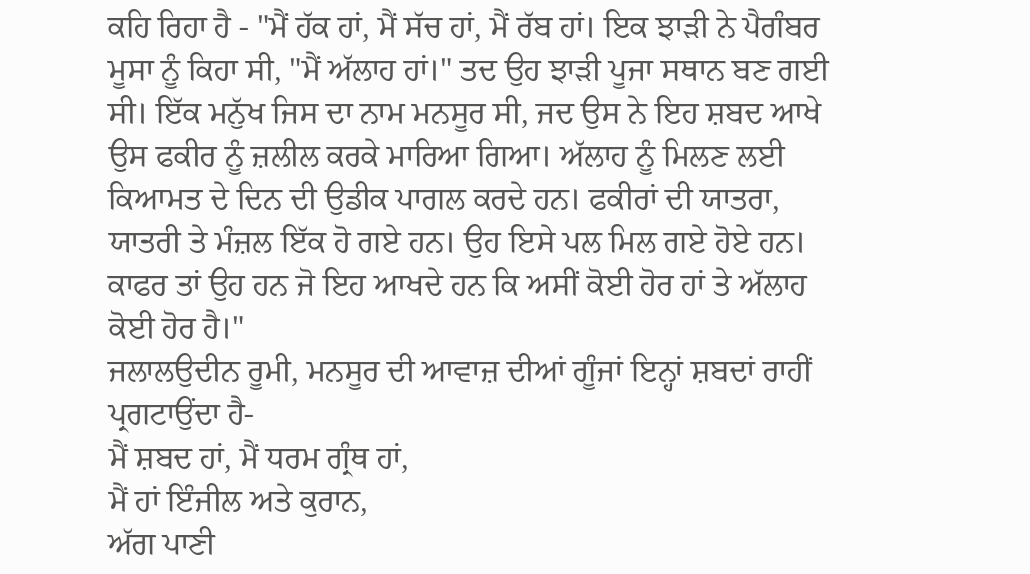ਕਹਿ ਰਿਹਾ ਹੈ - "ਮੈਂ ਹੱਕ ਹਾਂ, ਮੈਂ ਸੱਚ ਹਾਂ, ਮੈਂ ਰੱਬ ਹਾਂ। ਇਕ ਝਾੜੀ ਨੇ ਪੈਗੰਬਰ ਮੂਸਾ ਨੂੰ ਕਿਹਾ ਸੀ, "ਮੈਂ ਅੱਲਾਹ ਹਾਂ।" ਤਦ ਉਹ ਝਾੜੀ ਪੂਜਾ ਸਥਾਨ ਬਣ ਗਈ ਸੀ। ਇੱਕ ਮਨੁੱਖ ਜਿਸ ਦਾ ਨਾਮ ਮਨਸੂਰ ਸੀ, ਜਦ ਉਸ ਨੇ ਇਹ ਸ਼ਬਦ ਆਖੇ ਉਸ ਫਕੀਰ ਨੂੰ ਜ਼ਲੀਲ ਕਰਕੇ ਮਾਰਿਆ ਗਿਆ। ਅੱਲਾਹ ਨੂੰ ਮਿਲਣ ਲਈ ਕਿਆਮਤ ਦੇ ਦਿਨ ਦੀ ਉਡੀਕ ਪਾਗਲ ਕਰਦੇ ਹਨ। ਫਕੀਰਾਂ ਦੀ ਯਾਤਰਾ, ਯਾਤਰੀ ਤੇ ਮੰਜ਼ਲ ਇੱਕ ਹੋ ਗਏ ਹਨ। ਉਹ ਇਸੇ ਪਲ ਮਿਲ ਗਏ ਹੋਏ ਹਨ। ਕਾਫਰ ਤਾਂ ਉਹ ਹਨ ਜੋ ਇਹ ਆਖਦੇ ਹਨ ਕਿ ਅਸੀਂ ਕੋਈ ਹੋਰ ਹਾਂ ਤੇ ਅੱਲਾਹ ਕੋਈ ਹੋਰ ਹੈ।"
ਜਲਾਲਉਦੀਨ ਰੂਮੀ, ਮਨਸੂਰ ਦੀ ਆਵਾਜ਼ ਦੀਆਂ ਗੂੰਜਾਂ ਇਨ੍ਹਾਂ ਸ਼ਬਦਾਂ ਰਾਹੀਂ ਪ੍ਰਗਟਾਉਂਦਾ ਹੈ-
ਮੈਂ ਸ਼ਬਦ ਹਾਂ, ਮੈਂ ਧਰਮ ਗ੍ਰੰਥ ਹਾਂ,
ਮੈਂ ਹਾਂ ਇੰਜੀਲ ਅਤੇ ਕੁਰਾਨ,
ਅੱਗ ਪਾਣੀ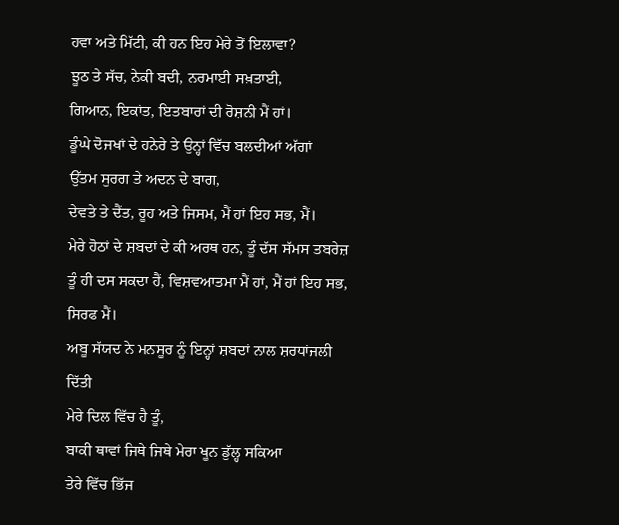ਹਵਾ ਅਤੇ ਮਿੱਟੀ, ਕੀ ਹਨ ਇਹ ਮੇਰੇ ਤੋਂ ਇਲਾਵਾ?
ਝੂਠ ਤੇ ਸੱਚ, ਨੇਕੀ ਬਦੀ, ਨਰਮਾਈ ਸਖ਼ਤਾਈ,
ਗਿਆਨ, ਇਕਾਂਤ, ਇਤਬਾਰਾਂ ਦੀ ਰੋਸ਼ਨੀ ਮੈਂ ਹਾਂ।
ਡੂੰਘੇ ਦੋਜਖਾਂ ਦੇ ਹਨੇਰੇ ਤੇ ਉਨ੍ਹਾਂ ਵਿੱਚ ਬਲਦੀਆਂ ਅੱਗਾਂ
ਉੱਤਮ ਸੁਰਗ ਤੇ ਅਦਨ ਦੇ ਬਾਗ,
ਦੇਵਤੇ ਤੇ ਦੈਂਤ, ਰੂਹ ਅਤੇ ਜਿਸਮ, ਮੈਂ ਹਾਂ ਇਹ ਸਭ, ਮੈਂ।
ਮੇਰੇ ਹੋਠਾਂ ਦੇ ਸ਼ਬਦਾਂ ਦੇ ਕੀ ਅਰਥ ਹਨ, ਤੂੰ ਦੱਸ ਸੱਮਸ ਤਬਰੇਜ਼
ਤੂੰ ਹੀ ਦਸ ਸਕਦਾ ਹੈਂ, ਵਿਸ਼ਵਆਤਮਾ ਮੈਂ ਹਾਂ, ਮੈਂ ਹਾਂ ਇਹ ਸਭ, ਸਿਰਫ ਮੈਂ।
ਅਬੂ ਸੱਯਦ ਨੇ ਮਨਸੂਰ ਨੂੰ ਇਨ੍ਹਾਂ ਸ਼ਬਦਾਂ ਨਾਲ ਸ਼ਰਧਾਂਜਲੀ ਦਿੱਤੀ
ਮੇਰੇ ਦਿਲ ਵਿੱਚ ਹੈ ਤੂੰ,
ਬਾਕੀ ਥਾਵਾਂ ਜਿਥੇ ਜਿਥੇ ਮੇਰਾ ਖੂਨ ਡੁੱਲ੍ਹ ਸਕਿਆ
ਤੇਰੇ ਵਿੱਚ ਭਿੱਜ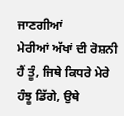ਜਾਣਗੀਆਂ
ਮੇਰੀਆਂ ਅੱਖਾਂ ਦੀ ਰੋਸ਼ਨੀ ਹੈਂ ਤੂੰ, ਜਿਥੇ ਕਿਧਰੇ ਮੇਰੇ
ਹੰਝੂ ਡਿੱਗੇ, ਉਥੇ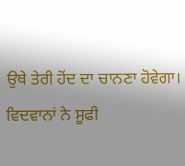ਉਥੇ ਤੇਰੀ ਹੋਂਦ ਦਾ ਚਾਨਣਾ ਹੋਵੇਗਾ।
ਵਿਦਵਾਨਾਂ ਨੇ ਸੂਫੀ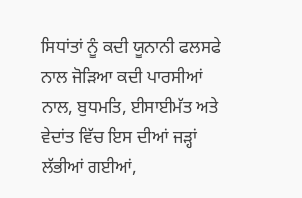ਸਿਧਾਂਤਾਂ ਨੂੰ ਕਦੀ ਯੂਨਾਨੀ ਫਲਸਫੇ ਨਾਲ ਜੋੜਿਆ ਕਦੀ ਪਾਰਸੀਆਂ ਨਾਲ, ਬੁਧਮਤਿ, ਈਸਾਈਮੱਤ ਅਤੇ ਵੇਦਾਂਤ ਵਿੱਚ ਇਸ ਦੀਆਂ ਜੜ੍ਹਾਂ ਲੱਭੀਆਂ ਗਈਆਂ,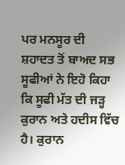ਪਰ ਮਨਸੂਰ ਦੀ ਸ਼ਹਾਦਤ ਤੋਂ ਬਾਅਦ ਸਭ ਸੂਫੀਆਂ ਨੇ ਇਹੋ ਕਿਹਾ ਕਿ ਸੂਫੀ ਮੱਤ ਦੀ ਜੜ੍ਹ ਕੁਰਾਨ ਅਤੇ ਹਦੀਸ ਵਿੱਚ ਹੈ। ਕੁਰਾਨ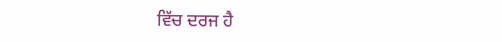ਵਿੱਚ ਦਰਜ ਹੈ